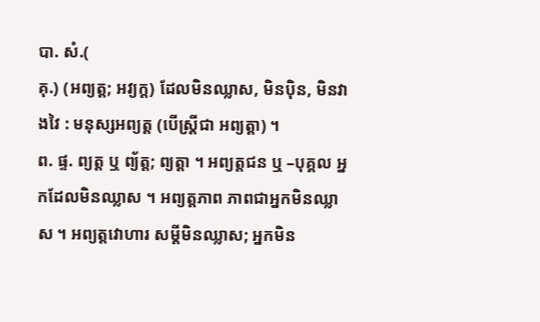បា. សំ.(
គុ.) (អព្យត្ត; អវ្យក្ត) ដែលមិនឈ្លាស, មិនប៉ិន, មិនវាងវៃ : មនុស្សអព្យត្ត (បើស្ត្រីជា អព្យត្តា) ។
ព. ផ្ទ. ព្យត្ត ឬ ព្យ័ត្ត; ព្យត្តា ។ អព្យត្តជន ឬ –បុគ្គល អ្នកដែលមិនឈ្លាស ។ អព្យត្តភាព ភាពជាអ្នកមិនឈ្លាស ។ អព្យត្តវោហារ សម្ដីមិនឈ្លាស; អ្នកមិន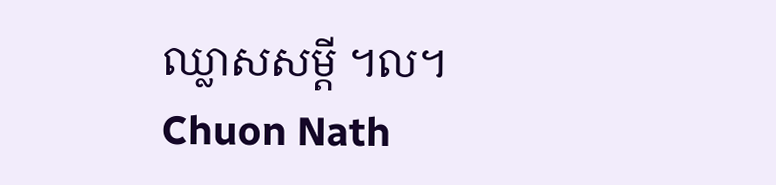ឈ្លាសសម្ដី ។ល។
Chuon Nath